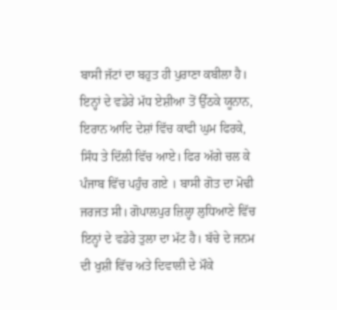ਬਾਸੀ ਜੱਟਾਂ ਦਾ ਬਹੁਤ ਹੀ ਪੁਰਾਣਾ ਕਬੀਲਾ ਹੈ। ਇਨ੍ਹਾਂ ਦੇ ਵਡੇਰੇ ਮੱਧ ਏਸ਼ੀਆ ਤੋਂ ਉੱਠਕੇ ਯੂਨਾਨ, ਇਰਾਨ ਆਦਿ ਦੇਸ਼ਾਂ ਵਿੱਚ ਕਾਫੀ ਘੁਮ ਫਿਰਕੇ, ਸਿੰਧ ਤੇ ਦਿੱਲੀ ਵਿੱਚ ਆਏ। ਫਿਰ ਅੱਗੇ ਚਲ ਕੇ ਪੰਜਾਬ ਵਿੱਚ ਪਹੁੰਚ ਗਏ । ਬਾਸੀ ਗੋਤ ਦਾ ਮੋਢੀ ਜਰਜਤ ਸੀ। ਗੋਪਾਲਪੁਰ ਜ਼ਿਲ੍ਹਾ ਲੁਧਿਆਣੇ ਵਿੱਚ ਇਨ੍ਹਾਂ ਦੇ ਵਡੇਰੇ ਤੁਲਾ ਦਾ ਮੱਟ ਹੈ। ਬੱਚੇ ਦੇ ਜਨਮ ਦੀ ਖੁਸ਼ੀ ਵਿੱਚ ਅਤੇ ਦਿਵਾਲੀ ਦੇ ਮੌਕੇ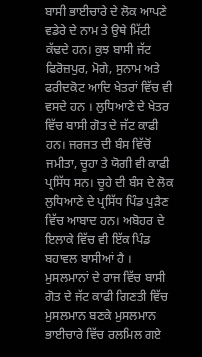ਬਾਸੀ ਭਾਈਚਾਰੇ ਦੇ ਲੋਕ ਆਪਣੇ ਵਡੇਰੇ ਦੇ ਨਾਮ ਤੇ ਉਥੇ ਮਿੱਟੀ ਕੱਢਦੇ ਹਨ। ਕੁਝ ਬਾਸੀ ਜੱਟ ਫਿਰੋਜ਼ਪੁਰ, ਮੋਗੇ, ਸੁਨਾਮ ਅਤੇ ਫਰੀਦਕੋਟ ਆਦਿ ਖੇਤਰਾਂ ਵਿੱਚ ਵੀ ਵਸਦੇ ਹਨ । ਲੁਧਿਆਣੇ ਦੇ ਖੇਤਰ ਵਿੱਚ ਬਾਸੀ ਗੋਤ ਦੇ ਜੱਟ ਕਾਫੀ ਹਨ। ਜਰਜਤ ਦੀ ਬੰਸ ਵਿੱਚੋਂ ਜਮੀਤਾ, ਚੂਹਾ ਤੇ ਯੋਗੀ ਵੀ ਕਾਫੀ ਪ੍ਰਸਿੱਧ ਸਨ। ਚੂਹੇ ਦੀ ਬੰਸ ਦੇ ਲੋਕ ਲੁਧਿਆਣੇ ਦੇ ਪ੍ਰਸਿੱਧ ਪਿੰਡ ਪੁੜੈਣ ਵਿੱਚ ਆਬਾਦ ਹਨ। ਅਬੋਹਰ ਦੇ ਇਲਾਕੇ ਵਿੱਚ ਵੀ ਇੱਕ ਪਿੰਡ ਬਹਾਵਲ ਬਾਸੀਆਂ ਹੈ । ਮੁਸਲਮਾਨਾਂ ਦੇ ਰਾਜ ਵਿੱਚ ਬਾਸੀ ਗੋਤ ਦੇ ਜੱਟ ਕਾਫੀ ਗਿਣਤੀ ਵਿੱਚ ਮੁਸਲਮਾਨ ਬਣਕੇ ਮੁਸਲਮਾਨ ਭਾਈਚਾਰੇ ਵਿੱਚ ਰਲਮਿਲ ਗਏ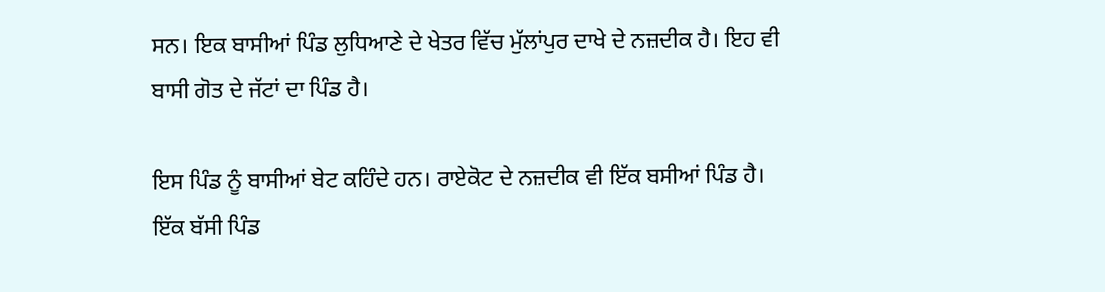ਸਨ। ਇਕ ਬਾਸੀਆਂ ਪਿੰਡ ਲੁਧਿਆਣੇ ਦੇ ਖੇਤਰ ਵਿੱਚ ਮੁੱਲਾਂਪੁਰ ਦਾਖੇ ਦੇ ਨਜ਼ਦੀਕ ਹੈ। ਇਹ ਵੀ ਬਾਸੀ ਗੋਤ ਦੇ ਜੱਟਾਂ ਦਾ ਪਿੰਡ ਹੈ।

ਇਸ ਪਿੰਡ ਨੂੰ ਬਾਸੀਆਂ ਬੇਟ ਕਹਿੰਦੇ ਹਨ। ਰਾਏਕੋਟ ਦੇ ਨਜ਼ਦੀਕ ਵੀ ਇੱਕ ਬਸੀਆਂ ਪਿੰਡ ਹੈ। ਇੱਕ ਬੱਸੀ ਪਿੰਡ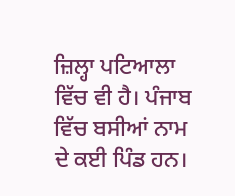ਜ਼ਿਲ੍ਹਾ ਪਟਿਆਲਾ ਵਿੱਚ ਵੀ ਹੈ। ਪੰਜਾਬ ਵਿੱਚ ਬਸੀਆਂ ਨਾਮ ਦੇ ਕਈ ਪਿੰਡ ਹਨ।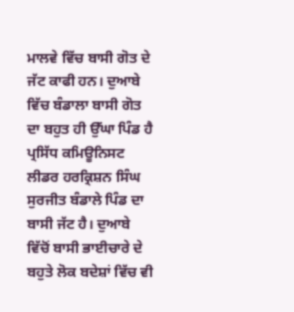ਮਾਲਵੇ ਵਿੱਚ ਬਾਸੀ ਗੋਤ ਦੇ ਜੱਟ ਕਾਫੀ ਹਨ। ਦੁਆਬੇ ਵਿੱਚ ਬੰਡਾਲਾ ਬਾਸੀ ਗੋਤ ਦਾ ਬਹੁਤ ਹੀ ਉੱਘਾ ਪਿੰਡ ਹੈ ਪ੍ਰਸਿੱਧ ਕਮਿਊਨਿਸਟ ਲੀਡਰ ਹਰਕ੍ਰਿਸ਼ਨ ਸਿੰਘ ਸੁਰਜੀਤ ਬੰਡਾਲੇ ਪਿੰਡ ਦਾ ਬਾਸੀ ਜੱਟ ਹੈ। ਦੁਆਬੇ ਵਿੱਚੋਂ ਬਾਸੀ ਭਾਈਚਾਰੇ ਦੇ ਬਹੁਤੇ ਲੋਕ ਬਦੇਸ਼ਾਂ ਵਿੱਚ ਵੀ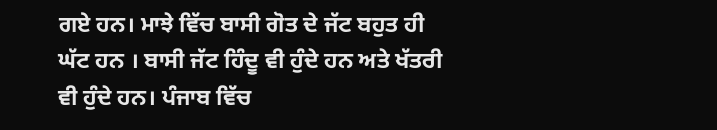ਗਏ ਹਨ। ਮਾਝੇ ਵਿੱਚ ਬਾਸੀ ਗੋਤ ਦੇ ਜੱਟ ਬਹੁਤ ਹੀ ਘੱਟ ਹਨ । ਬਾਸੀ ਜੱਟ ਹਿੰਦੂ ਵੀ ਹੁੰਦੇ ਹਨ ਅਤੇ ਖੱਤਰੀ ਵੀ ਹੁੰਦੇ ਹਨ। ਪੰਜਾਬ ਵਿੱਚ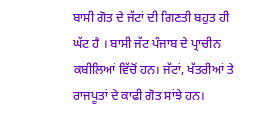ਬਾਸੀ ਗੋਤ ਦੇ ਜੱਟਾਂ ਦੀ ਗਿਣਤੀ ਬਹੁਤ ਹੀ ਘੱਟ ਹੈ । ਬਾਸੀ ਜੱਟ ਪੰਜਾਬ ਦੇ ਪ੍ਰਾਚੀਨ ਕਬੀਲਿਆਂ ਵਿੱਚੋਂ ਹਨ। ਜੱਟਾਂ, ਖੱਤਰੀਆਂ ਤੇ ਰਾਜਪੂਤਾਂ ਦੇ ਕਾਫੀ ਗੋਤ ਸਾਂਝੇ ਹਨ।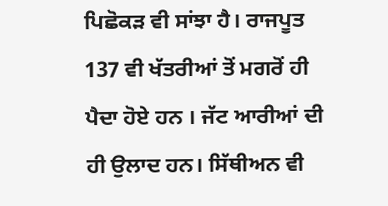ਪਿਛੋਕੜ ਵੀ ਸਾਂਝਾ ਹੈ। ਰਾਜਪੂਤ 137 ਵੀ ਖੱਤਰੀਆਂ ਤੋਂ ਮਗਰੋਂ ਹੀ ਪੈਦਾ ਹੋਏ ਹਨ । ਜੱਟ ਆਰੀਆਂ ਦੀ ਹੀ ਉਲਾਦ ਹਨ। ਸਿੱਥੀਅਨ ਵੀ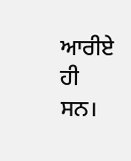ਆਰੀਏ ਹੀ ਸਨ।